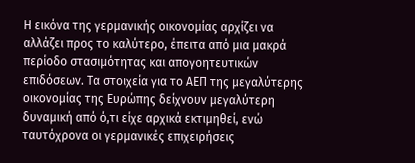Η εικόνα της γερμανικής οικονομίας αρχίζει να αλλάζει προς το καλύτερο, έπειτα από μια μακρά περίοδο στασιμότητας και απογοητευτικών επιδόσεων. Τα στοιχεία για το ΑΕΠ της μεγαλύτερης οικονομίας της Ευρώπης δείχνουν μεγαλύτερη δυναμική από ό,τι είχε αρχικά εκτιμηθεί, ενώ ταυτόχρονα οι γερμανικές επιχειρήσεις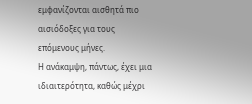εμφανίζονται αισθητά πιο αισιόδοξες για τους επόμενους μήνες.
Η ανάκαμψη, πάντως, έχει μια ιδιαιτερότητα, καθώς μέχρι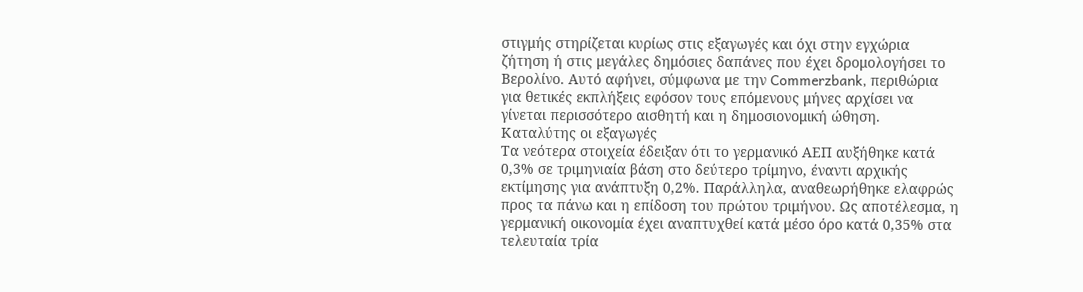στιγμής στηρίζεται κυρίως στις εξαγωγές και όχι στην εγχώρια ζήτηση ή στις μεγάλες δημόσιες δαπάνες που έχει δρομολογήσει το Βερολίνο. Αυτό αφήνει, σύμφωνα με την Commerzbank, περιθώρια για θετικές εκπλήξεις εφόσον τους επόμενους μήνες αρχίσει να γίνεται περισσότερο αισθητή και η δημοσιονομική ώθηση.
Καταλύτης οι εξαγωγές
Τα νεότερα στοιχεία έδειξαν ότι το γερμανικό ΑΕΠ αυξήθηκε κατά 0,3% σε τριμηνιαία βάση στο δεύτερο τρίμηνο, έναντι αρχικής εκτίμησης για ανάπτυξη 0,2%. Παράλληλα, αναθεωρήθηκε ελαφρώς προς τα πάνω και η επίδοση του πρώτου τριμήνου. Ως αποτέλεσμα, η γερμανική οικονομία έχει αναπτυχθεί κατά μέσο όρο κατά 0,35% στα τελευταία τρία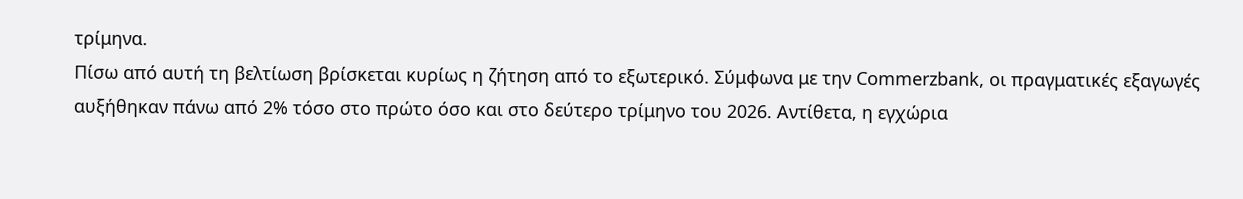τρίμηνα.
Πίσω από αυτή τη βελτίωση βρίσκεται κυρίως η ζήτηση από το εξωτερικό. Σύμφωνα με την Commerzbank, οι πραγματικές εξαγωγές αυξήθηκαν πάνω από 2% τόσο στο πρώτο όσο και στο δεύτερο τρίμηνο του 2026. Αντίθετα, η εγχώρια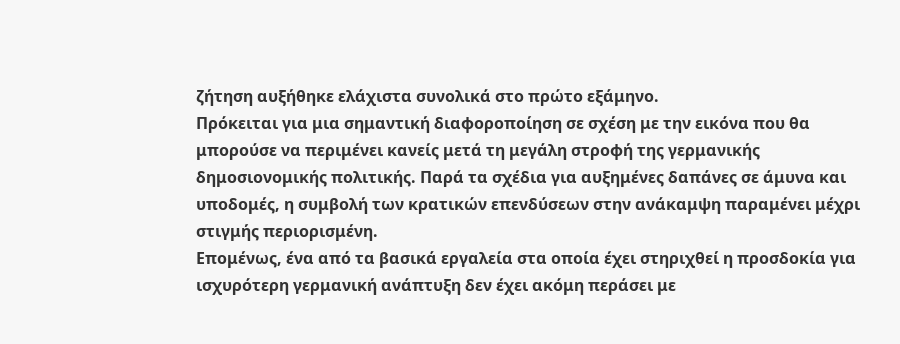ζήτηση αυξήθηκε ελάχιστα συνολικά στο πρώτο εξάμηνο.
Πρόκειται για μια σημαντική διαφοροποίηση σε σχέση με την εικόνα που θα μπορούσε να περιμένει κανείς μετά τη μεγάλη στροφή της γερμανικής δημοσιονομικής πολιτικής. Παρά τα σχέδια για αυξημένες δαπάνες σε άμυνα και υποδομές, η συμβολή των κρατικών επενδύσεων στην ανάκαμψη παραμένει μέχρι στιγμής περιορισμένη.
Επομένως, ένα από τα βασικά εργαλεία στα οποία έχει στηριχθεί η προσδοκία για ισχυρότερη γερμανική ανάπτυξη δεν έχει ακόμη περάσει με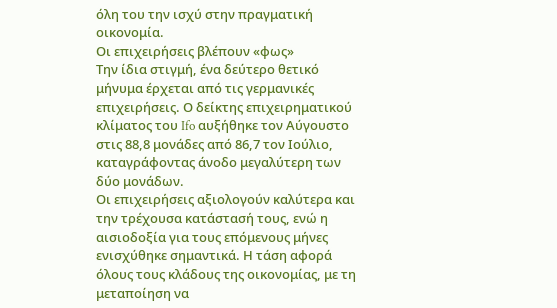όλη του την ισχύ στην πραγματική οικονομία.
Οι επιχειρήσεις βλέπουν «φως»
Την ίδια στιγμή, ένα δεύτερο θετικό μήνυμα έρχεται από τις γερμανικές επιχειρήσεις. Ο δείκτης επιχειρηματικού κλίματος του Ifo αυξήθηκε τον Αύγουστο στις 88,8 μονάδες από 86,7 τον Ιούλιο, καταγράφοντας άνοδο μεγαλύτερη των δύο μονάδων.
Οι επιχειρήσεις αξιολογούν καλύτερα και την τρέχουσα κατάστασή τους, ενώ η αισιοδοξία για τους επόμενους μήνες ενισχύθηκε σημαντικά. Η τάση αφορά όλους τους κλάδους της οικονομίας, με τη μεταποίηση να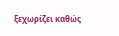ξεχωρίζει καθώς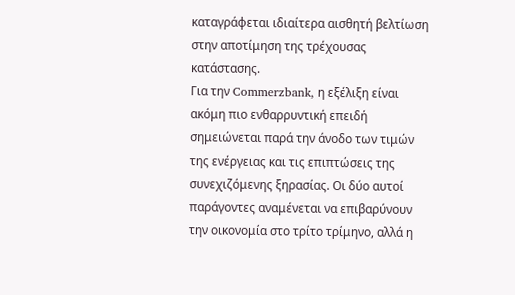καταγράφεται ιδιαίτερα αισθητή βελτίωση στην αποτίμηση της τρέχουσας κατάστασης.
Για την Commerzbank, η εξέλιξη είναι ακόμη πιο ενθαρρυντική επειδή σημειώνεται παρά την άνοδο των τιμών της ενέργειας και τις επιπτώσεις της συνεχιζόμενης ξηρασίας. Οι δύο αυτοί παράγοντες αναμένεται να επιβαρύνουν την οικονομία στο τρίτο τρίμηνο, αλλά η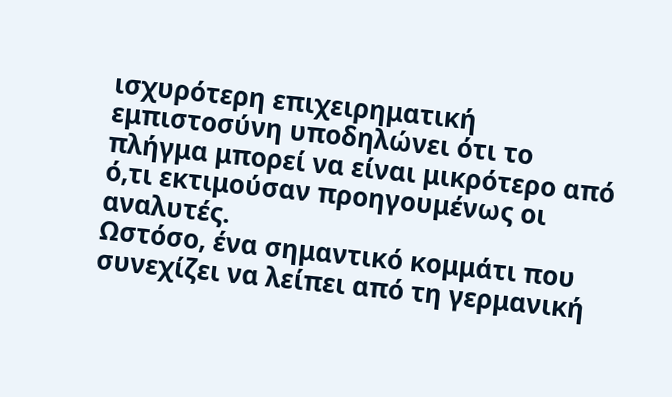ισχυρότερη επιχειρηματική εμπιστοσύνη υποδηλώνει ότι το πλήγμα μπορεί να είναι μικρότερο από ό,τι εκτιμούσαν προηγουμένως οι αναλυτές.
Ωστόσο, ένα σημαντικό κομμάτι που συνεχίζει να λείπει από τη γερμανική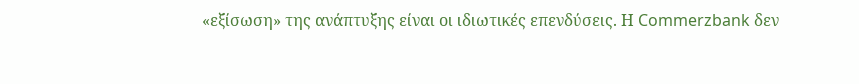«εξίσωση» της ανάπτυξης είναι οι ιδιωτικές επενδύσεις. Η Commerzbank δεν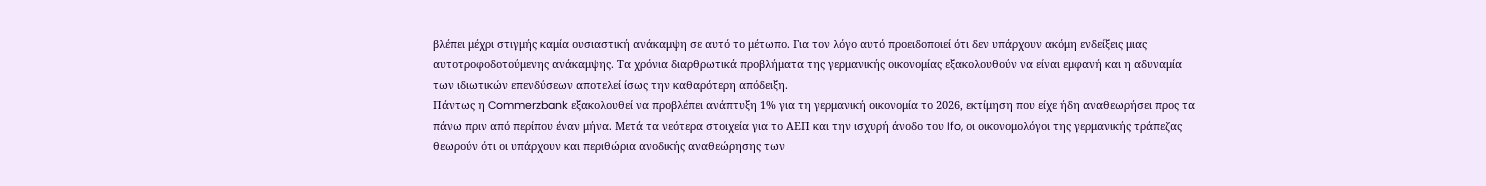βλέπει μέχρι στιγμής καμία ουσιαστική ανάκαμψη σε αυτό το μέτωπο. Για τον λόγο αυτό προειδοποιεί ότι δεν υπάρχουν ακόμη ενδείξεις μιας αυτοτροφοδοτούμενης ανάκαμψης. Τα χρόνια διαρθρωτικά προβλήματα της γερμανικής οικονομίας εξακολουθούν να είναι εμφανή και η αδυναμία των ιδιωτικών επενδύσεων αποτελεί ίσως την καθαρότερη απόδειξη.
Πάντως η Commerzbank εξακολουθεί να προβλέπει ανάπτυξη 1% για τη γερμανική οικονομία το 2026, εκτίμηση που είχε ήδη αναθεωρήσει προς τα πάνω πριν από περίπου έναν μήνα. Μετά τα νεότερα στοιχεία για το ΑΕΠ και την ισχυρή άνοδο του Ifo, οι οικονομολόγοι της γερμανικής τράπεζας θεωρούν ότι οι υπάρχουν και περιθώρια ανοδικής αναθεώρησης των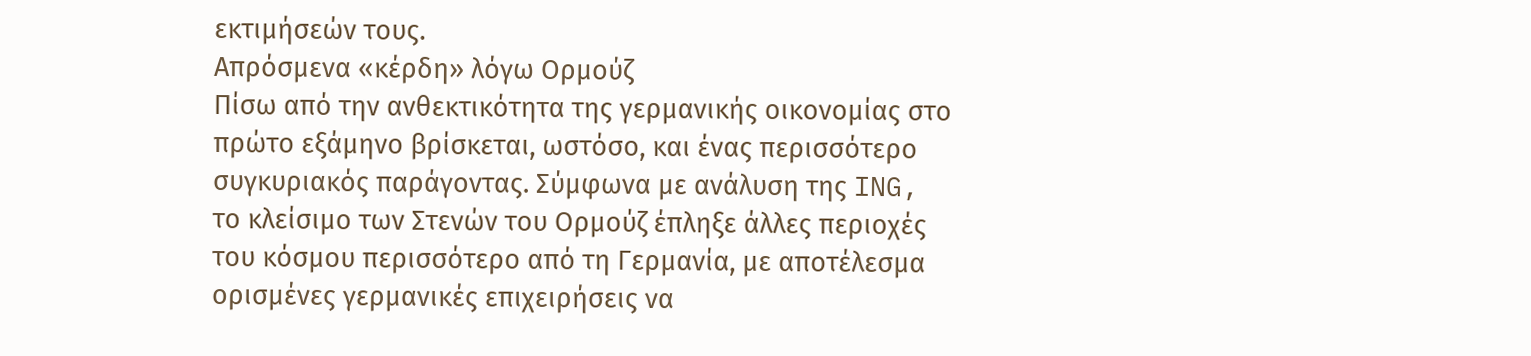εκτιμήσεών τους.
Aπρόσμενα «κέρδη» λόγω Ορμούζ
Πίσω από την ανθεκτικότητα της γερμανικής οικονομίας στο πρώτο εξάμηνο βρίσκεται, ωστόσο, και ένας περισσότερο συγκυριακός παράγοντας. Σύμφωνα με ανάλυση της ING, το κλείσιμο των Στενών του Ορμούζ έπληξε άλλες περιοχές του κόσμου περισσότερο από τη Γερμανία, με αποτέλεσμα ορισμένες γερμανικές επιχειρήσεις να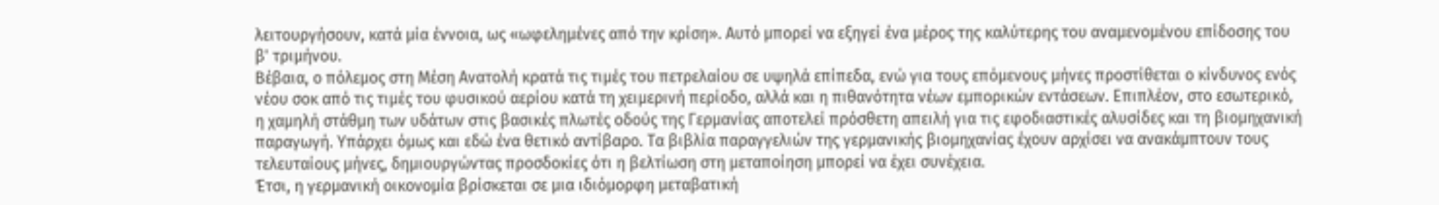λειτουργήσουν, κατά μία έννοια, ως «ωφελημένες από την κρίση». Αυτό μπορεί να εξηγεί ένα μέρος της καλύτερης του αναμενομένου επίδοσης του β' τριμήνου.
Βέβαια, ο πόλεμος στη Μέση Ανατολή κρατά τις τιμές του πετρελαίου σε υψηλά επίπεδα, ενώ για τους επόμενους μήνες προστίθεται ο κίνδυνος ενός νέου σοκ από τις τιμές του φυσικού αερίου κατά τη χειμερινή περίοδο, αλλά και η πιθανότητα νέων εμπορικών εντάσεων. Επιπλέον, στο εσωτερικό, η χαμηλή στάθμη των υδάτων στις βασικές πλωτές οδούς της Γερμανίας αποτελεί πρόσθετη απειλή για τις εφοδιαστικές αλυσίδες και τη βιομηχανική παραγωγή. Υπάρχει όμως και εδώ ένα θετικό αντίβαρο. Τα βιβλία παραγγελιών της γερμανικής βιομηχανίας έχουν αρχίσει να ανακάμπτουν τους τελευταίους μήνες, δημιουργώντας προσδοκίες ότι η βελτίωση στη μεταποίηση μπορεί να έχει συνέχεια.
Έτσι, η γερμανική οικονομία βρίσκεται σε μια ιδιόμορφη μεταβατική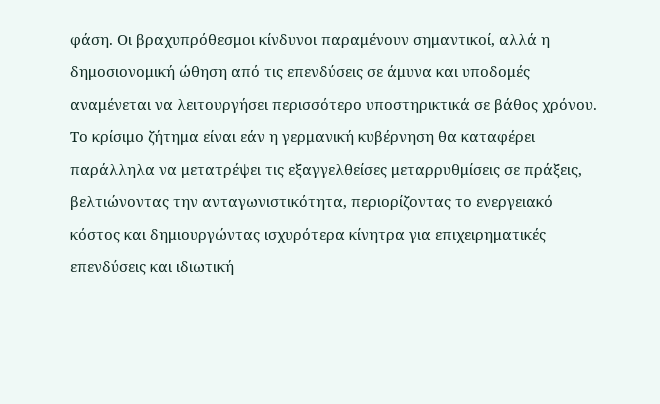φάση. Οι βραχυπρόθεσμοι κίνδυνοι παραμένουν σημαντικοί, αλλά η δημοσιονομική ώθηση από τις επενδύσεις σε άμυνα και υποδομές αναμένεται να λειτουργήσει περισσότερο υποστηρικτικά σε βάθος χρόνου. Το κρίσιμο ζήτημα είναι εάν η γερμανική κυβέρνηση θα καταφέρει παράλληλα να μετατρέψει τις εξαγγελθείσες μεταρρυθμίσεις σε πράξεις, βελτιώνοντας την ανταγωνιστικότητα, περιορίζοντας το ενεργειακό κόστος και δημιουργώντας ισχυρότερα κίνητρα για επιχειρηματικές επενδύσεις και ιδιωτική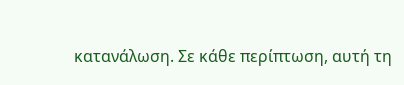κατανάλωση. Σε κάθε περίπτωση, αυτή τη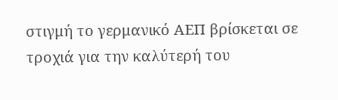στιγμή το γερμανικό ΑΕΠ βρίσκεται σε τροχιά για την καλύτερή του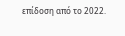επίδοση από το 2022.